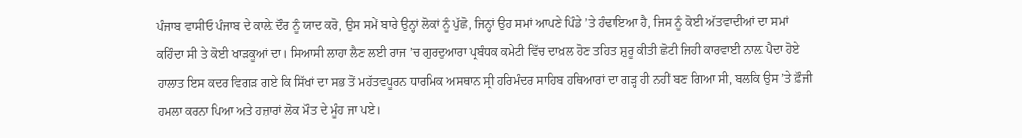ਪੰਜਾਬ ਵਾਸੀਓ ਪੰਜਾਬ ਦੇ ਕਾਲ਼ੇ ਦੌਰ ਨੂੰ ਯਾਦ ਕਰੋ, ਉਸ ਸਮੇਂ ਬਾਰੇ ਉਨ੍ਹਾਂ ਲੋਕਾਂ ਨੂੰ ਪੁੱਛੋ, ਜਿਨ੍ਹਾਂ ਉਹ ਸਮਾਂ ਆਪਣੇ ਪਿੰਡੇ ’ਤੇ ਹੰਢਾਇਆ ਹੈ, ਜਿਸ ਨੂੰ ਕੋਈ ਅੱਤਵਾਦੀਆਂ ਦਾ ਸਮਾਂ ਕਹਿੰਦਾ ਸੀ ਤੇ ਕੋਈ ਖਾੜਕੂਆਂ ਦਾ। ਸਿਆਸੀ ਲਾਹਾ ਲੈਣ ਲਈ ਰਾਜ ’ਚ ਗੁਰਦੁਆਰਾ ਪ੍ਰਬੰਧਕ ਕਮੇਟੀ ਵਿੱਚ ਦਾਖ਼ਲ ਹੋਣ ਤਹਿਤ ਸ਼ੁਰੂ ਕੀਤੀ ਛੋਟੀ ਜਿਹੀ ਕਾਰਵਾਈ ਨਾਲ਼ ਪੈਦਾ ਹੋਏ ਹਾਲਾਤ ਇਸ ਕਦਰ ਵਿਗੜ ਗਏ ਕਿ ਸਿੱਖਾਂ ਦਾ ਸਭ ਤੋਂ ਮਹੱਤਵਪੂਰਨ ਧਾਰਮਿਕ ਅਸਥਾਨ ਸ੍ਰੀ ਹਰਿਮੰਦਰ ਸਾਹਿਬ ਹਥਿਆਰਾਂ ਦਾ ਗੜ੍ਹ ਹੀ ਨਹੀਂ ਬਣ ਗਿਆ ਸੀ, ਬਲਕਿ ਉਸ ’ਤੇ ਫ਼ੌਜੀ ਹਮਲਾ ਕਰਨਾ ਪਿਆ ਅਤੇ ਹਜ਼ਾਰਾਂ ਲੋਕ ਮੌਤ ਦੇ ਮੂੰਹ ਜਾ ਪਏ।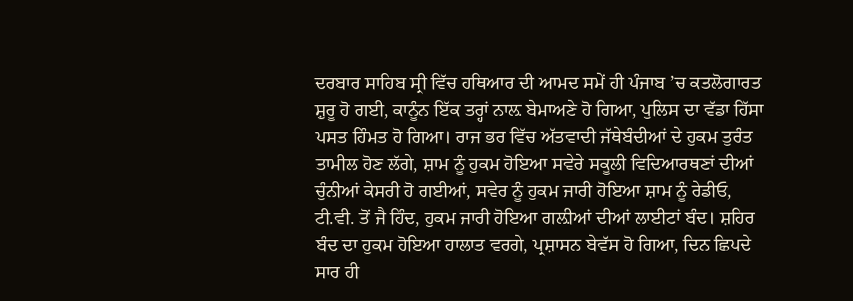ਦਰਬਾਰ ਸਾਹਿਬ ਸ੍ਰੀ ਵਿੱਚ ਹਥਿਆਰ ਦੀ ਆਮਦ ਸਮੇਂ ਹੀ ਪੰਜਾਬ ’ਚ ਕਤਲੋਗਾਰਤ ਸ਼ੁਰੂ ਹੋ ਗਈ, ਕਾਨੂੰਨ ਇੱਕ ਤਰ੍ਹਾਂ ਨਾਲ਼ ਬੇਮਾਅਣੇ ਹੋ ਗਿਆ, ਪੁਲਿਸ ਦਾ ਵੱਡਾ ਹਿੱਸਾ ਪਸਤ ਹਿੰਮਤ ਹੋ ਗਿਆ। ਰਾਜ ਭਰ ਵਿੱਚ ਅੱਤਵਾਦੀ ਜੱਥੇਬੰਦੀਆਂ ਦੇ ਹੁਕਮ ਤੁਰੰਤ ਤਾਮੀਲ ਹੋਣ ਲੱਗੇ, ਸ਼ਾਮ ਨੂੰ ਹੁਕਮ ਹੋਇਆ ਸਵੇਰੇ ਸਕੂਲੀ ਵਿਦਿਆਰਥਣਾਂ ਦੀਆਂ ਚੁੰਨੀਆਂ ਕੇਸਰੀ ਹੋ ਗਈਆਂ, ਸਵੇਰ ਨੂੰ ਹੁਕਮ ਜਾਰੀ ਹੋਇਆ ਸ਼ਾਮ ਨੂੰ ਰੇਡੀਓ, ਟੀ.ਵੀ. ਤੋਂ ਜੈ ਹਿੰਦ, ਹੁਕਮ ਜਾਰੀ ਹੋਇਆ ਗਲ਼ੀਆਂ ਦੀਆਂ ਲਾਈਟਾਂ ਬੰਦ। ਸ਼ਹਿਰ ਬੰਦ ਦਾ ਹੁਕਮ ਹੋਇਆ ਹਾਲਾਤ ਵਰਗੇ, ਪ੍ਰਸ਼ਾਸਨ ਬੇਵੱਸ ਹੋ ਗਿਆ, ਦਿਨ ਛਿਪਦੇ ਸਾਰ ਹੀ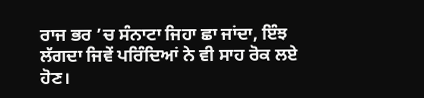ਰਾਜ ਭਰ ’ਚ ਸੰਨਾਟਾ ਜਿਹਾ ਛਾ ਜਾਂਦਾ, ਇੰਝ ਲੱਗਦਾ ਜਿਵੇਂ ਪਰਿੰਦਿਆਂ ਨੇ ਵੀ ਸਾਹ ਰੋਕ ਲਏ ਹੋਣ।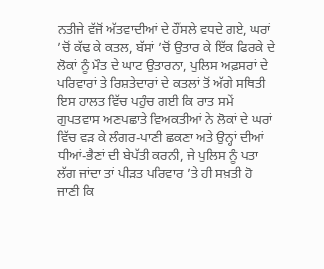ਨਤੀਜੇ ਵੱਜੋਂ ਅੱਤਵਾਦੀਆਂ ਦੇ ਹੌਂਸਲੇ ਵਧਦੇ ਗਏ, ਘਰਾਂ ’ਚੋਂ ਕੱਢ ਕੇ ਕਤਲ, ਬੱਸਾਂ ’ਚੋਂ ਉਤਾਰ ਕੇ ਇੱਕ ਫਿਰਕੇ ਦੇ ਲੋਕਾਂ ਨੂੰ ਮੌਤ ਦੇ ਘਾਟ ਉਤਾਰਨਾ, ਪੁਲਿਸ ਅਫ਼ਸਰਾਂ ਦੇ ਪਰਿਵਾਰਾਂ ਤੇ ਰਿਸ਼ਤੇਦਾਰਾਂ ਦੇ ਕਤਲਾਂ ਤੋਂ ਅੱਗੇ ਸਥਿਤੀ ਇਸ ਹਾਲਤ ਵਿੱਚ ਪਹੁੰਚ ਗਈ ਕਿ ਰਾਤ ਸਮੇਂ ਗੁਪਤਵਾਸ ਅਣਪਛਾਤੇ ਵਿਅਕਤੀਆਂ ਨੇ ਲੋਕਾਂ ਦੇ ਘਰਾਂ ਵਿੱਚ ਵੜ ਕੇ ਲੰਗਰ-ਪਾਣੀ ਛਕਣਾ ਅਤੇ ਉਨ੍ਹਾਂ ਦੀਆਂ ਧੀਆਂ-ਭੈਣਾਂ ਦੀ ਬੇਪੱਤੀ ਕਰਨੀ, ਜੇ ਪੁਲਿਸ ਨੂੰ ਪਤਾ ਲੱਗ ਜਾਂਦਾ ਤਾਂ ਪੀੜਤ ਪਰਿਵਾਰ ’ਤੇ ਹੀ ਸਖ਼ਤੀ ਹੋ ਜਾਣੀ ਕਿ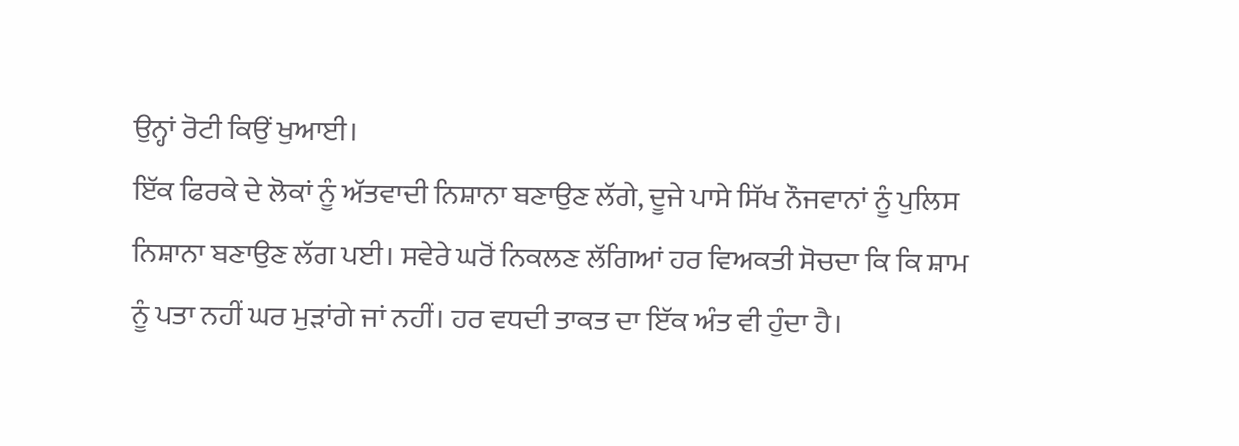ਉਨ੍ਹਾਂ ਰੋਟੀ ਕਿਉਂ ਖੁਆਈ।
ਇੱਕ ਫਿਰਕੇ ਦੇ ਲੋਕਾਂ ਨੂੰ ਅੱਤਵਾਦੀ ਨਿਸ਼ਾਨਾ ਬਣਾਉਣ ਲੱਗੇ, ਦੂਜੇ ਪਾਸੇ ਸਿੱਖ ਨੌਜਵਾਨਾਂ ਨੂੰ ਪੁਲਿਸ ਨਿਸ਼ਾਨਾ ਬਣਾਉਣ ਲੱਗ ਪਈ। ਸਵੇਰੇ ਘਰੋਂ ਨਿਕਲਣ ਲੱਗਿਆਂ ਹਰ ਵਿਅਕਤੀ ਸੋਚਦਾ ਕਿ ਕਿ ਸ਼ਾਮ ਨੂੰ ਪਤਾ ਨਹੀਂ ਘਰ ਮੁੜਾਂਗੇ ਜਾਂ ਨਹੀਂ। ਹਰ ਵਧਦੀ ਤਾਕਤ ਦਾ ਇੱਕ ਅੰਤ ਵੀ ਹੁੰਦਾ ਹੈ।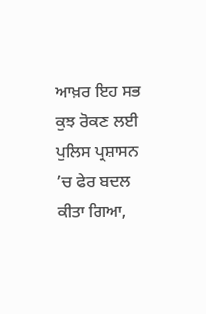ਆਖ਼ਰ ਇਹ ਸਭ ਕੁਝ ਰੋਕਣ ਲਈ ਪੁਲਿਸ ਪ੍ਰਸ਼ਾਸਨ ’ਚ ਫੇਰ ਬਦਲ ਕੀਤਾ ਗਿਆ,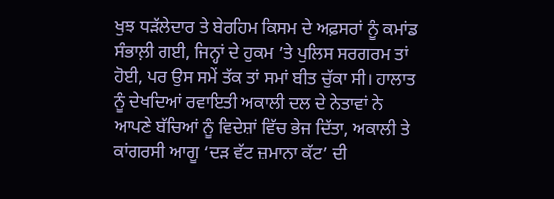ਖੁਝ ਧੜੱਲੇਦਾਰ ਤੇ ਬੇਰਹਿਮ ਕਿਸਮ ਦੇ ਅਫ਼ਸਰਾਂ ਨੂੰ ਕਮਾਂਡ ਸੰਭਾਲ਼ੀ ਗਈ, ਜਿਨ੍ਹਾਂ ਦੇ ਹੁਕਮ ’ਤੇ ਪੁਲਿਸ ਸਰਗਰਮ ਤਾਂ ਹੋਈ, ਪਰ ਉਸ ਸਮੇਂ ਤੱਕ ਤਾਂ ਸਮਾਂ ਬੀਤ ਚੁੱਕਾ ਸੀ। ਹਾਲਾਤ ਨੂੰ ਦੇਖਦਿਆਂ ਰਵਾਇਤੀ ਅਕਾਲੀ ਦਲ ਦੇ ਨੇਤਾਵਾਂ ਨੇ ਆਪਣੇ ਬੱਚਿਆਂ ਨੂੰ ਵਿਦੇਸ਼ਾਂ ਵਿੱਚ ਭੇਜ ਦਿੱਤਾ, ਅਕਾਲੀ ਤੇ ਕਾਂਗਰਸੀ ਆਗੂ ‘ਦੜ ਵੱਟ ਜ਼ਮਾਨਾ ਕੱਟ’ ਦੀ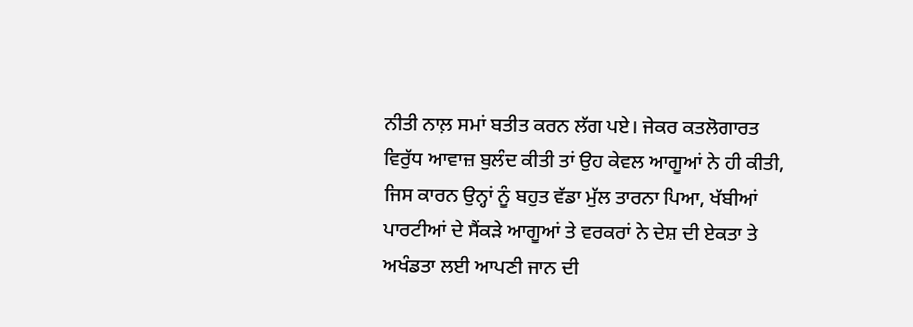ਨੀਤੀ ਨਾਲ਼ ਸਮਾਂ ਬਤੀਤ ਕਰਨ ਲੱਗ ਪਏ। ਜੇਕਰ ਕਤਲੋਗਾਰਤ ਵਿਰੁੱਧ ਆਵਾਜ਼ ਬੁਲੰਦ ਕੀਤੀ ਤਾਂ ਉਹ ਕੇਵਲ ਆਗੂਆਂ ਨੇ ਹੀ ਕੀਤੀ, ਜਿਸ ਕਾਰਨ ਉਨ੍ਹਾਂ ਨੂੰ ਬਹੁਤ ਵੱਡਾ ਮੁੱਲ ਤਾਰਨਾ ਪਿਆ, ਖੱਬੀਆਂ ਪਾਰਟੀਆਂ ਦੇ ਸੈਂਕੜੇ ਆਗੂਆਂ ਤੇ ਵਰਕਰਾਂ ਨੇ ਦੇਸ਼ ਦੀ ਏਕਤਾ ਤੇ ਅਖੰਡਤਾ ਲਈ ਆਪਣੀ ਜਾਨ ਦੀ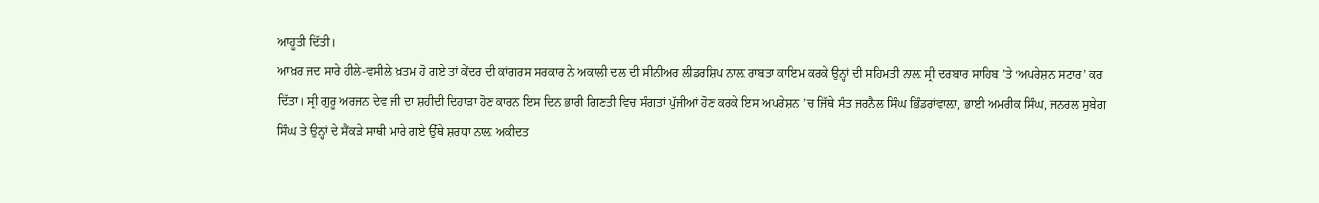ਆਹੂਤੀ ਦਿੱਤੀ।
ਆਖ਼ਰ ਜਦ ਸਾਰੇ ਹੀਲੇ-ਵਸੀਲੇ ਖ਼ਤਮ ਹੋ ਗਏ ਤਾਂ ਕੇਂਦਰ ਦੀ ਕਾਂਗਰਸ ਸਰਕਾਰ ਨੇ ਅਕਾਲੀ ਦਲ ਦੀ ਸੀਨੀਅਰ ਲੀਡਰਸ਼ਿਪ ਨਾਲ਼ ਰਾਬਤਾ ਕਾਇਮ ਕਰਕੇ ਉਨ੍ਹਾਂ ਦੀ ਸਹਿਮਤੀ ਨਾਲ਼ ਸ੍ਰੀ ਦਰਬਾਰ ਸਾਹਿਬ ’ਤੇ ‘ਅਪਰੇਸ਼ਨ ਸਟਾਰ’ ਕਰ ਦਿੱਤਾ। ਸ੍ਰੀ ਗੁਰੂ ਅਰਜਨ ਦੇਵ ਜੀ ਦਾ ਸ਼ਹੀਦੀ ਦਿਹਾੜਾ ਹੋਣ ਕਾਰਨ ਇਸ ਦਿਨ ਭਾਰੀ ਗਿਣਤੀ ਵਿਚ ਸੰਗਤਾਂ ਪੁੱਜੀਆਂ ਹੋਣ ਕਰਕੇ ਇਸ ਅਪਰੇਸ਼ਨ ’ਚ ਜਿੱਥੇ ਸੰਤ ਜਰਨੈਲ ਸਿੰਘ ਭਿੰਡਰਾਂਵਾਲ਼ਾ, ਭਾਈ ਅਮਰੀਕ ਸਿੰਘ, ਜਨਰਲ ਸੁਬੇਗ ਸਿੰਘ ਤੇ ਉਨ੍ਹਾਂ ਦੇ ਸੈਂਕੜੇ ਸਾਥੀ ਮਾਰੇ ਗਏ ਉੱਥੇ ਸ਼ਰਧਾ ਨਾਲ਼ ਅਕੀਦਤ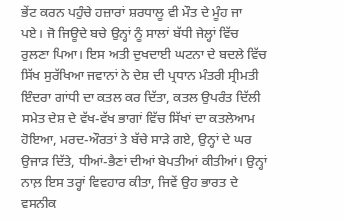ਭੇਂਟ ਕਰਨ ਪਹੁੰਚੇ ਹਜ਼ਾਰਾਂ ਸ਼ਰਧਾਲੂ ਵੀ ਮੌਤ ਦੇ ਮੂੰਹ ਜਾ ਪਏ। ਜੋ ਜਿਊਦੇ ਬਚੇ ਉਨ੍ਹਾਂ ਨੂੰ ਸਾਲਾਂ ਬੱਧੀ ਜੇਲ੍ਹਾਂ ਵਿੱਚ ਰੁਲਣਾ ਪਿਆ। ਇਸ ਅਤੀ ਦੁਖਦਾਈ ਘਟਨਾ ਦੇ ਬਦਲੇ ਵਿੱਚ ਸਿੱਖ ਸੁਰੱਖਿਆ ਜਵਾਨਾਂ ਨੇ ਦੇਸ਼ ਦੀ ਪ੍ਰਧਾਨ ਮੰਤਰੀ ਸ੍ਰੀਮਤੀ ਇੰਦਰਾ ਗਾਂਧੀ ਦਾ ਕਤਲ ਕਰ ਦਿੱਤਾ, ਕਤਲ ਉਪਰੰਤ ਦਿੱਲੀ ਸਮੇਤ ਦੇਸ਼ ਦੇ ਵੱਖ-ਵੱਖ ਭਾਗਾਂ ਵਿੱਚ ਸਿੱਖਾਂ ਦਾ ਕਤਲੇਆਮ ਹੋਇਆ, ਮਰਦ-ਔਰਤਾਂ ਤੇ ਬੱਚੇ ਸਾੜੇ ਗਏ, ਉਨ੍ਹਾਂ ਦੇ ਘਰ ਉਜਾੜ ਦਿੱਤੇ, ਧੀਆਂ-ਭੈਣਾਂ ਦੀਆਂ ਬੇਪਤੀਆਂ ਕੀਤੀਆਂ। ਉਨ੍ਹਾਂ ਨਾਲ਼ ਇਸ ਤਰ੍ਹਾਂ ਵਿਵਹਾਰ ਕੀਤਾ, ਜਿਵੇਂ ਉਹ ਭਾਰਤ ਦੇ ਵਸਨੀਕ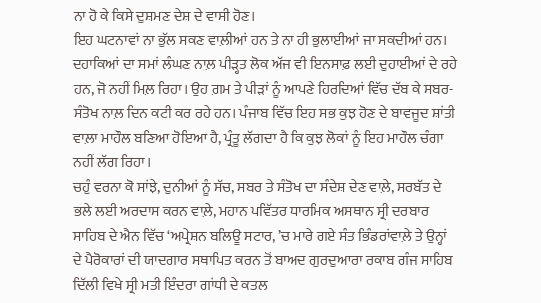ਨਾ ਹੋ ਕੇ ਕਿਸੇ ਦੁਸ਼ਮਣ ਦੇਸ਼ ਦੇ ਵਾਸੀ ਹੋਣ।
ਇਹ ਘਟਨਾਵਾਂ ਨਾ ਭੁੱਲ ਸਕਣ ਵਾਲ਼ੀਆਂ ਹਨ ਤੇ ਨਾ ਹੀ ਭੁਲਾਈਆਂ ਜਾ ਸਕਦੀਆਂ ਹਨ। ਦਹਾਕਿਆਂ ਦਾ ਸਮਾਂ ਲੰਘਣ ਨਾਲ਼ ਪੀੜ੍ਹਤ ਲੋਕ ਅੱਜ ਵੀ ਇਨਸਾਫ਼ ਲਈ ਦੁਹਾਈਆਂ ਦੇ ਰਹੇ ਹਨ, ਜੋ ਨਹੀਂ ਮਿਲ਼ ਰਿਹਾ। ਉਹ ਗ਼ਮ ਤੇ ਪੀੜਾਂ ਨੂੰ ਆਪਣੇ ਹਿਰਦਿਆਂ ਵਿੱਚ ਦੱਬ ਕੇ ਸਬਰ-ਸੰਤੋਖ ਨਾਲ਼ ਦਿਨ ਕਟੀ ਕਰ ਰਹੇ ਹਨ। ਪੰਜਾਬ ਵਿੱਚ ਇਹ ਸਭ ਕੁਝ ਹੋਣ ਦੇ ਬਾਵਜੂਦ ਸ਼ਾਂਤੀ ਵਾਲ਼ਾ ਮਾਹੌਲ ਬਣਿਆ ਹੋਇਆ ਹੈ, ਪ੍ਰੰਤੂ ਲੱਗਦਾ ਹੈ ਕਿ ਕੁਝ ਲੋਕਾਂ ਨੂੰ ਇਹ ਮਾਹੌਲ ਚੰਗਾ ਨਹੀਂ ਲੱਗ ਰਿਹਾ।
ਚਹੁੰ ਵਰਨਾ ਕੋ ਸਾਂਝੇ, ਦੁਨੀਆਂ ਨੂੰ ਸੱਚ, ਸਬਰ ਤੇ ਸੰਤੋਖ ਦਾ ਸੰਦੇਸ਼ ਦੇਣ ਵਾਲ਼ੇ, ਸਰਬੱਤ ਦੇ ਭਲੇ ਲਈ ਅਰਦਾਸ ਕਰਨ ਵਾਲ਼ੇ, ਮਹਾਨ ਪਵਿੱਤਰ ਧਾਰਮਿਕ ਅਸਥਾਨ ਸ੍ਰੀ ਦਰਬਾਰ ਸਾਹਿਬ ਦੇ ਐਨ ਵਿੱਚ ‘ਅਪ੍ਰੇਸ਼ਨ ਬਲਿਊ ਸਟਾਰ, ’ਚ ਮਾਰੇ ਗਏ ਸੰਤ ਭਿੰਡਰਾਂਵਾਲ਼ੇ ਤੇ ਉਨ੍ਹਾਂ ਦੇ ਪੈਰੋਕਾਰਾਂ ਦੀ ਯਾਦਗਾਰ ਸਥਾਪਿਤ ਕਰਨ ਤੋਂ ਬਾਅਦ ਗੁਰਦੁਆਰਾ ਰਕਾਬ ਗੰਜ ਸਾਹਿਬ ਦਿੱਲੀ ਵਿਖੇ ਸ੍ਰੀ ਮਤੀ ਇੰਦਰਾ ਗਾਂਧੀ ਦੇ ਕਤਲ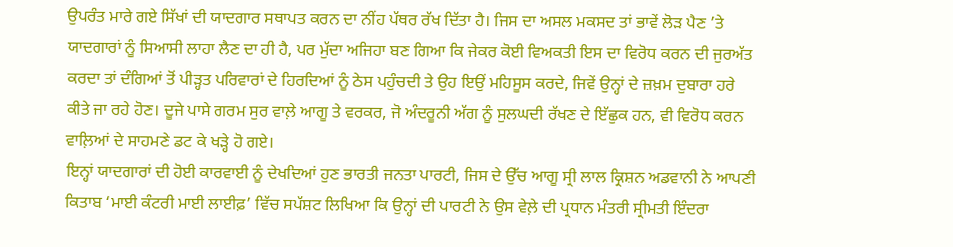ਉਪਰੰਤ ਮਾਰੇ ਗਏ ਸਿੱਖਾਂ ਦੀ ਯਾਦਗਾਰ ਸਥਾਪਤ ਕਰਨ ਦਾ ਨੀਂਹ ਪੱਥਰ ਰੱਖ ਦਿੱਤਾ ਹੈ। ਜਿਸ ਦਾ ਅਸਲ ਮਕਸਦ ਤਾਂ ਭਾਵੇਂ ਲੋੜ ਪੈਣ ’ਤੇ ਯਾਦਗਾਰਾਂ ਨੂੰ ਸਿਆਸੀ ਲਾਹਾ ਲੈਣ ਦਾ ਹੀ ਹੈ, ਪਰ ਮੁੱਦਾ ਅਜਿਹਾ ਬਣ ਗਿਆ ਕਿ ਜੇਕਰ ਕੋਈ ਵਿਅਕਤੀ ਇਸ ਦਾ ਵਿਰੋਧ ਕਰਨ ਦੀ ਜੁਰਅੱਤ ਕਰਦਾ ਤਾਂ ਦੰਗਿਆਂ ਤੋਂ ਪੀੜ੍ਹਤ ਪਰਿਵਾਰਾਂ ਦੇ ਹਿਰਦਿਆਂ ਨੂੰ ਠੇਸ ਪਹੁੰਚਦੀ ਤੇ ਉਹ ਇਉਂ ਮਹਿਸੂਸ ਕਰਦੇ, ਜਿਵੇਂ ਉਨ੍ਹਾਂ ਦੇ ਜ਼ਖ਼ਮ ਦੁਬਾਰਾ ਹਰੇ ਕੀਤੇ ਜਾ ਰਹੇ ਹੋਣ। ਦੂਜੇ ਪਾਸੇ ਗਰਮ ਸੁਰ ਵਾਲ਼ੇ ਆਗੂ ਤੇ ਵਰਕਰ, ਜੋ ਅੰਦਰੂਨੀ ਅੱਗ ਨੂੰ ਸੁਲਘਦੀ ਰੱਖਣ ਦੇ ਇੱਛੁਕ ਹਨ, ਵੀ ਵਿਰੋਧ ਕਰਨ ਵਾਲ਼ਿਆਂ ਦੇ ਸਾਹਮਣੇ ਡਟ ਕੇ ਖੜ੍ਹੇ ਹੋ ਗਏ।
ਇਨ੍ਹਾਂ ਯਾਦਗਾਰਾਂ ਦੀ ਹੋਈ ਕਾਰਵਾਈ ਨੂੰ ਦੇਖਦਿਆਂ ਹੁਣ ਭਾਰਤੀ ਜਨਤਾ ਪਾਰਟੀ, ਜਿਸ ਦੇ ਉੱਚ ਆਗੂ ਸ੍ਰੀ ਲਾਲ ਕ੍ਰਿਸ਼ਨ ਅਡਵਾਨੀ ਨੇ ਆਪਣੀ ਕਿਤਾਬ ‘ਮਾਈ ਕੰਟਰੀ ਮਾਈ ਲਾਈਫ਼’ ਵਿੱਚ ਸਪੱਸ਼ਟ ਲਿਖਿਆ ਕਿ ਉਨ੍ਹਾਂ ਦੀ ਪਾਰਟੀ ਨੇ ਉਸ ਵੇਲ਼ੇ ਦੀ ਪ੍ਰਧਾਨ ਮੰਤਰੀ ਸ੍ਰੀਮਤੀ ਇੰਦਰਾ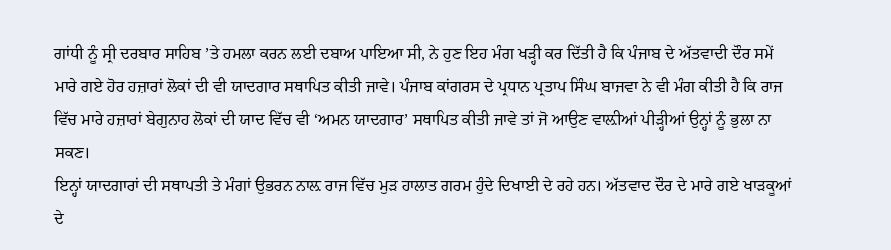ਗਾਂਧੀ ਨੂੰ ਸ੍ਰੀ ਦਰਬਾਰ ਸਾਹਿਬ ’ਤੇ ਹਮਲਾ ਕਰਨ ਲਈ ਦਬਾਅ ਪਾਇਆ ਸੀ, ਨੇ ਹੁਣ ਇਹ ਮੰਗ ਖੜ੍ਹੀ ਕਰ ਦਿੱਤੀ ਹੈ ਕਿ ਪੰਜਾਬ ਦੇ ਅੱਤਵਾਦੀ ਦੌਰ ਸਮੇਂ ਮਾਰੇ ਗਏ ਹੋਰ ਹਜ਼ਾਰਾਂ ਲੋਕਾਂ ਦੀ ਵੀ ਯਾਦਗਾਰ ਸਥਾਪਿਤ ਕੀਤੀ ਜਾਵੇ। ਪੰਜਾਬ ਕਾਂਗਰਸ ਦੇ ਪ੍ਰਧਾਨ ਪ੍ਰਤਾਪ ਸਿੰਘ ਬਾਜਵਾ ਨੇ ਵੀ ਮੰਗ ਕੀਤੀ ਹੈ ਕਿ ਰਾਜ ਵਿੱਚ ਮਾਰੇ ਹਜ਼ਾਰਾਂ ਬੇਗੁਨਾਹ ਲੋਕਾਂ ਦੀ ਯਾਦ ਵਿੱਚ ਵੀ ‘ਅਮਨ ਯਾਦਗਾਰ’ ਸਥਾਪਿਤ ਕੀਤੀ ਜਾਵੇ ਤਾਂ ਜੋ ਆਉਣ ਵਾਲ਼ੀਆਂ ਪੀੜ੍ਹੀਆਂ ਉਨ੍ਹਾਂ ਨੂੰ ਭੁਲਾ ਨਾ ਸਕਣ।
ਇਨ੍ਹਾਂ ਯਾਦਗਾਰਾਂ ਦੀ ਸਥਾਪਤੀ ਤੇ ਮੰਗਾਂ ਉਭਰਨ ਨਾਲ਼ ਰਾਜ ਵਿੱਚ ਮੁੜ ਹਾਲਾਤ ਗਰਮ ਹੁੰਦੇ ਦਿਖਾਈ ਦੇ ਰਹੇ ਹਨ। ਅੱਤਵਾਦ ਦੌਰ ਦੇ ਮਾਰੇ ਗਏ ਖਾੜਕੂਆਂ ਦੇ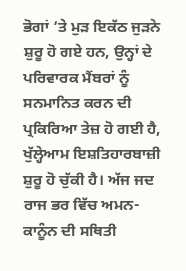ਭੋਗਾਂ ’ਤੇ ਮੁੜ ਇਕੱਠ ਜੁੜਨੇ ਸ਼ੁਰੂ ਹੋ ਗਏ ਹਨ, ਉਨ੍ਹਾਂ ਦੇ ਪਰਿਵਾਰਕ ਮੈਂਬਰਾਂ ਨੂੰ ਸਨਮਾਨਿਤ ਕਰਨ ਦੀ ਪ੍ਰਕਿਰਿਆ ਤੇਜ਼ ਹੋ ਗਈ ਹੈ, ਖੁੱਲ੍ਹੇਆਮ ਇਸ਼ਤਿਹਾਰਬਾਜ਼ੀ ਸ਼ੁਰੂ ਹੋ ਚੁੱਕੀ ਹੈ। ਅੱਜ ਜਦ ਰਾਜ ਭਰ ਵਿੱਚ ਅਮਨ-ਕਾਨੂੰਨ ਦੀ ਸਥਿਤੀ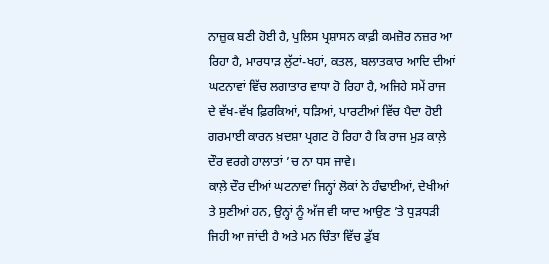ਨਾਜ਼ੁਕ ਬਣੀ ਹੋਈ ਹੈ, ਪੁਲਿਸ ਪ੍ਰਸ਼ਾਸਨ ਕਾਫ਼ੀ ਕਮਜ਼ੋਰ ਨਜ਼ਰ ਆ ਰਿਹਾ ਹੈ, ਮਾਰਧਾੜ ਲੁੱਟਾਂ-ਖਹਾਂ, ਕਤਲ, ਬਲਾਤਕਾਰ ਆਦਿ ਦੀਆਂ ਘਟਨਾਵਾਂ ਵਿੱਚ ਲਗਾਤਾਰ ਵਾਧਾ ਹੋ ਰਿਹਾ ਹੈ, ਅਜਿਹੇ ਸਮੇਂ ਰਾਜ ਦੇ ਵੱਖ-ਵੱਖ ਫ਼ਿਰਕਿਆਂ, ਧੜਿਆਂ, ਪਾਰਟੀਆਂ ਵਿੱਚ ਪੈਦਾ ਹੋਈ ਗਰਮਾਈ ਕਾਰਨ ਖ਼ਦਸ਼ਾ ਪ੍ਰਗਟ ਹੋ ਰਿਹਾ ਹੈ ਕਿ ਰਾਜ ਮੁੜ ਕਾਲ਼ੇ ਦੌਰ ਵਰਗੇ ਹਾਲਾਤਾਂ ’ਚ ਨਾ ਧਸ ਜਾਵੇ।
ਕਾਲ਼ੇ ਦੌਰ ਦੀਆਂ ਘਟਨਾਵਾਂ ਜਿਨ੍ਹਾਂ ਲੋਕਾਂ ਨੇ ਹੰਢਾਈਆਂ, ਦੇਖੀਆਂ ਤੇ ਸੁਣੀਆਂ ਹਨ, ਉਨ੍ਹਾਂ ਨੂੰ ਅੱਜ ਵੀ ਯਾਦ ਆਉਣ ’ਤੇ ਧੁੜਧੜੀ ਜਿਹੀ ਆ ਜਾਂਦੀ ਹੈ ਅਤੇ ਮਨ ਚਿੰਤਾ ਵਿੱਚ ਡੁੱਬ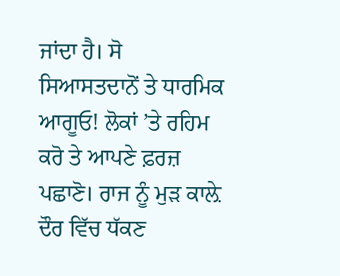ਜਾਂਦਾ ਹੈ। ਸੋ ਸਿਆਸਤਦਾਨੋਂ ਤੇ ਧਾਰਮਿਕ ਆਗੂਓ! ਲੋਕਾਂ ’ਤੇ ਰਹਿਮ ਕਰੋ ਤੇ ਆਪਣੇ ਫ਼ਰਜ਼ ਪਛਾਣੋ। ਰਾਜ ਨੂੰ ਮੁੜ ਕਾਲ਼ੇ ਦੌਰ ਵਿੱਚ ਧੱਕਣ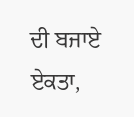ਦੀ ਬਜਾਏ ਏਕਤਾ,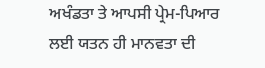ਅਖੰਡਤਾ ਤੇ ਆਪਸੀ ਪ੍ਰੇਮ-ਪਿਆਰ ਲਈ ਯਤਨ ਹੀ ਮਾਨਵਤਾ ਦੀ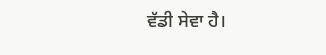ਵੱਡੀ ਸੇਵਾ ਹੈ।